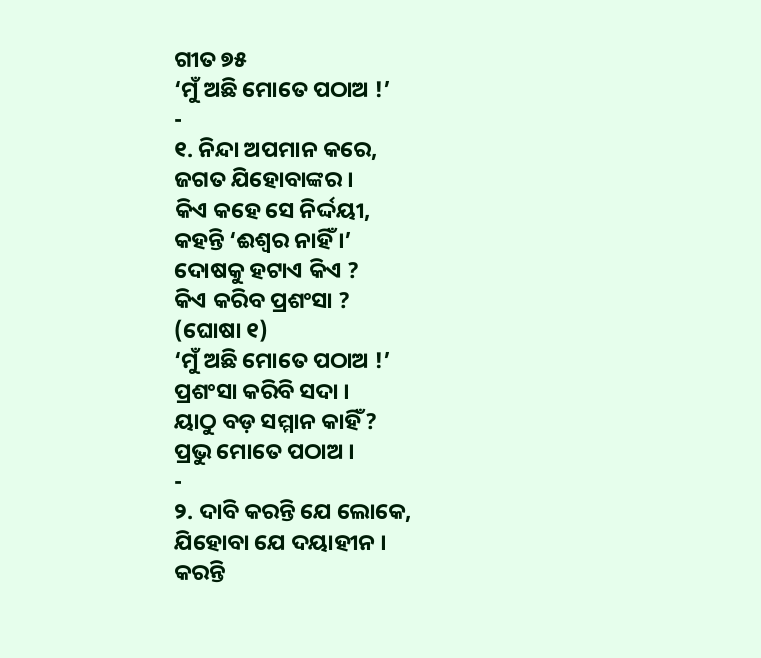ଗୀତ ୭୫
‘ମୁଁ ଅଛି ମୋତେ ପଠାଅ !’
-
୧. ନିନ୍ଦା ଅପମାନ କରେ,
ଜଗତ ଯିହୋବାଙ୍କର ।
କିଏ କହେ ସେ ନିର୍ଦ୍ଦୟୀ,
କହନ୍ତି ‘ଈଶ୍ୱର ନାହିଁ ।’
ଦୋଷକୁ ହଟାଏ କିଏ ?
କିଏ କରିବ ପ୍ରଶଂସା ?
(ଘୋଷା ୧)
‘ମୁଁ ଅଛି ମୋତେ ପଠାଅ !’
ପ୍ରଶଂସା କରିବି ସଦା ।
ୟାଠୁ ବଡ଼ ସମ୍ମାନ କାହିଁ ?
ପ୍ରଭୁ ମୋତେ ପଠାଅ ।
-
୨. ଦାବି କରନ୍ତି ଯେ ଲୋକେ,
ଯିହୋବା ଯେ ଦୟାହୀନ ।
କରନ୍ତି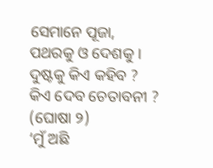ସେମାନେ ପୂଜା,
ପଥରକୁ ଓ ଦେଶକୁ ।
ଦୁଷ୍ଟକୁ କିଏ କହିବ ?
କିଏ ଦେବ ଚେତାବନୀ ?
(ଘୋଷା ୨)
‘ମୁଁ ଅଛି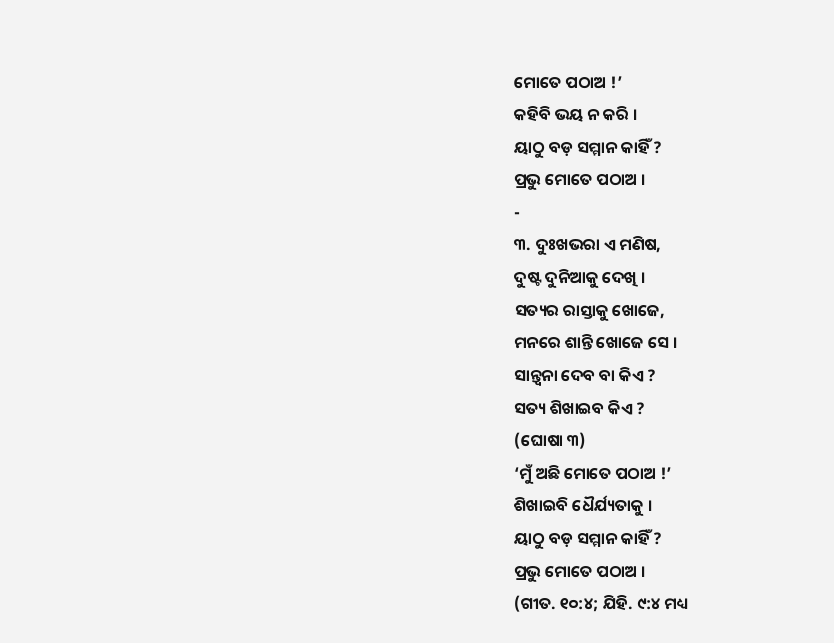ମୋତେ ପଠାଅ !’
କହିବି ଭୟ ନ କରି ।
ୟାଠୁ ବଡ଼ ସମ୍ମାନ କାହିଁ ?
ପ୍ରଭୁ ମୋତେ ପଠାଅ ।
-
୩. ଦୁଃଖଭରା ଏ ମଣିଷ,
ଦୁଷ୍ଟ ଦୁନିଆକୁ ଦେଖି ।
ସତ୍ୟର ରାସ୍ତାକୁ ଖୋଜେ,
ମନରେ ଶାନ୍ତି ଖୋଜେ ସେ ।
ସାନ୍ତ୍ୱନା ଦେବ ବା କିଏ ?
ସତ୍ୟ ଶିଖାଇବ କିଏ ?
(ଘୋଷା ୩)
‘ମୁଁ ଅଛି ମୋତେ ପଠାଅ !’
ଶିଖାଇବି ଧୈର୍ଯ୍ୟତାକୁ ।
ୟାଠୁ ବଡ଼ ସମ୍ମାନ କାହିଁ ?
ପ୍ରଭୁ ମୋତେ ପଠାଅ ।
(ଗୀତ. ୧୦:୪; ଯିହି. ୯:୪ ମଧ୍ୟ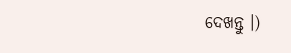ଦେଖନ୍ତୁ ।)